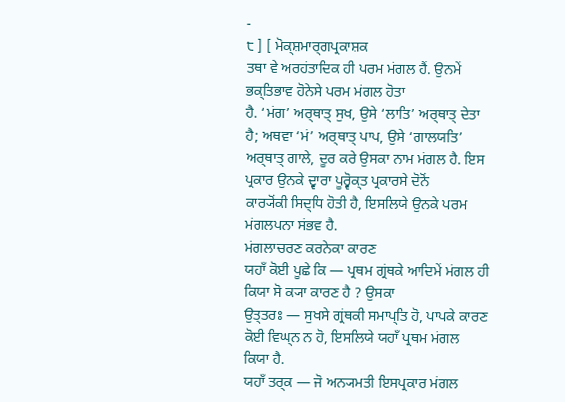-
੮ ] [ ਮੋਕ੍ਸ਼ਮਾਰ੍ਗਪ੍ਰਕਾਸ਼ਕ
ਤਥਾ ਵੇ ਅਰਹਂਤਾਦਿਕ ਹੀ ਪਰਮ ਮਂਗਲ ਹੈਂ. ਉਨਮੇਂ ਭਕ੍ਤਿਭਾਵ ਹੋਨੇਸੇ ਪਰਮ ਮਂਗਲ ਹੋਤਾ
ਹੈ. ‘ਮਂਗ’ ਅਰ੍ਥਾਤ੍ ਸੁਖ, ਉਸੇ ‘ਲਾਤਿ’ ਅਰ੍ਥਾਤ੍ ਦੇਤਾ ਹੈ; ਅਥਵਾ ‘ਮਂ’ ਅਰ੍ਥਾਤ੍ ਪਾਪ, ਉਸੇ ‘ਗਾਲਯਤਿ’
ਅਰ੍ਥਾਤ੍ ਗਾਲੇ, ਦੂਰ ਕਰੇ ਉਸਕਾ ਨਾਮ ਮਂਗਲ ਹੈ. ਇਸ ਪ੍ਰਕਾਰ ਉਨਕੇ ਦ੍ਵਾਰਾ ਪੂਰ੍ਵੋਕ੍ਤ ਪ੍ਰਕਾਰਸੇ ਦੋਨੋਂ
ਕਾਰ੍ਯੋਂਕੀ ਸਿਦ੍ਧਿ ਹੋਤੀ ਹੈ, ਇਸਲਿਯੇ ਉਨਕੇ ਪਰਮ ਮਂਗਲਪਨਾ ਸਂਭਵ ਹੈ.
ਮਂਗਲਾਚਰਣ ਕਰਨੇਕਾ ਕਾਰਣ
ਯਹਾਁ ਕੋਈ ਪੂਛੇ ਕਿ — ਪ੍ਰਥਮ ਗ੍ਰਂਥਕੇ ਆਦਿਮੇਂ ਮਂਗਲ ਹੀ ਕਿਯਾ ਸੋ ਕ੍ਯਾ ਕਾਰਣ ਹੈ ? ਉਸਕਾ
ਉਤ੍ਤਰਃ — ਸੁਖਸੇ ਗ੍ਰਂਥਕੀ ਸਮਾਪ੍ਤਿ ਹੋ, ਪਾਪਕੇ ਕਾਰਣ ਕੋਈ ਵਿਘ੍ਨ ਨ ਹੋ, ਇਸਲਿਯੇ ਯਹਾਁ ਪ੍ਰਥਮ ਮਂਗਲ
ਕਿਯਾ ਹੈ.
ਯਹਾਁ ਤਰ੍ਕ — ਜੋ ਅਨ੍ਯਮਤੀ ਇਸਪ੍ਰਕਾਰ ਮਂਗਲ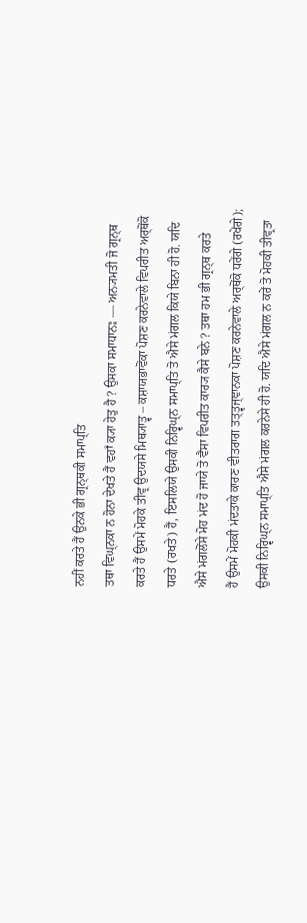ਨਹੀਂ ਕਰਤੇ ਹੈਂ ਉਨਕੇ ਭੀ ਗ੍ਰਨ੍ਥਕੀ ਸਮਾਪ੍ਤਿ
ਤਥਾ ਵਿਘ੍ਨਕਾ ਨ ਹੋਨਾ ਦੇਖਤੇ ਹੈਂ ਵਹਾਁ ਕ੍ਯਾ ਹੇਤੁ ਹੈ ? ਉਸਕਾ ਸਮਾਧਾਨਃ — ਅਨ੍ਯਮਤੀ ਜੋ ਗ੍ਰਨ੍ਥ
ਕਰਤੇ ਹੈਂ ਉਸਮੇਂ ਮੋਹਕੇ ਤੀਵ੍ਰ ਉਦਯਸੇ ਮਿਥ੍ਯਾਤ੍ਵ – ਕਸ਼ਾਯਭਾਵੋਂਕਾ ਪੋਸ਼ਣ ਕਰਨੇਵਾਲੇ ਵਿਪਰੀਤ ਅਰ੍ਥੋਂਕੋ
ਧਰਤੇ (ਰਖਤੇ) ਹੈਂ, ਇਸਲਿਯੇ ਉਸਕੀ ਨਿਰ੍ਵਿਘ੍ਨ ਸਮਾਪ੍ਤਿ ਤੋ ਐਸੇ ਮਂਗਲ ਕਿਯੇ ਬਿਨਾ ਹੀ ਹੋ. ਯਦਿ
ਐਸੇ ਮਂਗਲੋਂਸੇ ਮੋਹ ਮਂਦ ਹੋ ਜਾਯੇ ਤੋ ਵੈਸਾ ਵਿਪਰੀਤ ਕਾਰ੍ਯ ਕੈਸੇ ਬਨੇ ? ਤਥਾ ਹਮ ਭੀ ਗ੍ਰਨ੍ਥ ਕਰਤੇ
ਹੈਂ ਉਸਮੇਂ ਮੋਹਕੀ ਮਂਦਤਾਕੇ ਕਾਰਣ ਵੀਤਰਾਗ ਤਤ੍ਤ੍ਵਜ੍ਞਾਨਕਾ ਪੋਸ਼ਣ ਕਰਨੇਵਾਲੇ ਅਰ੍ਥੋਂਕੋ ਧਰੇਂਗੇ (ਰਖੇਂਗੇ);
ਉਸਕੀ ਨਿਰ੍ਵਿਘ੍ਨ ਸਮਾਪ੍ਤਿ ਐਸੇ ਮਂਗਲ ਕਰਨੇਸੇ ਹੀ ਹੋ. ਯਦਿ ਐਸੇ ਮਂਗਲ ਨ ਕਰੇਂ ਤੋ ਮੋਹਕੀ ਤੀਵ੍ਰਤਾ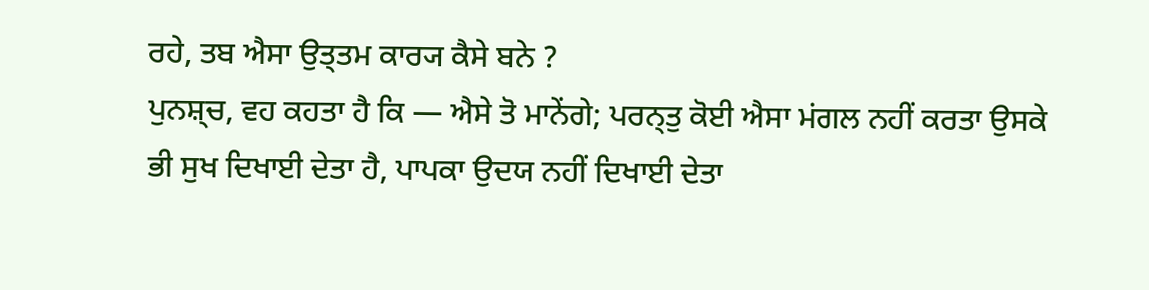ਰਹੇ, ਤਬ ਐਸਾ ਉਤ੍ਤਮ ਕਾਰ੍ਯ ਕੈਸੇ ਬਨੇ ?
ਪੁਨਸ਼੍ਚ, ਵਹ ਕਹਤਾ ਹੈ ਕਿ — ਐਸੇ ਤੋ ਮਾਨੇਂਗੇ; ਪਰਨ੍ਤੁ ਕੋਈ ਐਸਾ ਮਂਗਲ ਨਹੀਂ ਕਰਤਾ ਉਸਕੇ
ਭੀ ਸੁਖ ਦਿਖਾਈ ਦੇਤਾ ਹੈ, ਪਾਪਕਾ ਉਦਯ ਨਹੀਂ ਦਿਖਾਈ ਦੇਤਾ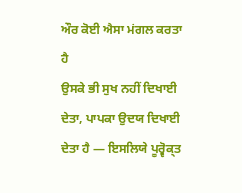ਔਰ ਕੋਈ ਐਸਾ ਮਂਗਲ ਕਰਤਾ ਹੈ
ਉਸਕੇ ਭੀ ਸੁਖ ਨਹੀਂ ਦਿਖਾਈ ਦੇਤਾ, ਪਾਪਕਾ ਉਦਯ ਦਿਖਾਈ ਦੇਤਾ ਹੈ — ਇਸਲਿਯੇ ਪੂਰ੍ਵੋਕ੍ਤ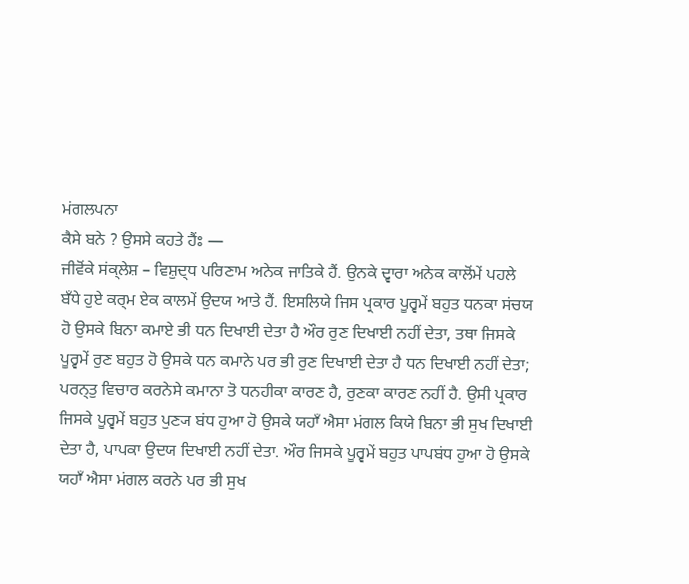ਮਂਗਲਪਨਾ
ਕੈਸੇ ਬਨੇ ? ਉਸਸੇ ਕਹਤੇ ਹੈਂਃ —
ਜੀਵੋਂਕੇ ਸਂਕ੍ਲੇਸ਼ – ਵਿਸ਼ੁਦ੍ਧ ਪਰਿਣਾਮ ਅਨੇਕ ਜਾਤਿਕੇ ਹੈਂ. ਉਨਕੇ ਦ੍ਵਾਰਾ ਅਨੇਕ ਕਾਲੋਂਮੇਂ ਪਹਲੇ
ਬਁਧੇ ਹੁਏ ਕਰ੍ਮ ਏਕ ਕਾਲਮੇਂ ਉਦਯ ਆਤੇ ਹੈਂ. ਇਸਲਿਯੇ ਜਿਸ ਪ੍ਰਕਾਰ ਪੂਰ੍ਵਮੇਂ ਬਹੁਤ ਧਨਕਾ ਸਂਚਯ
ਹੋ ਉਸਕੇ ਬਿਨਾ ਕਮਾਏ ਭੀ ਧਨ ਦਿਖਾਈ ਦੇਤਾ ਹੈ ਔਰ ਰੁਣ ਦਿਖਾਈ ਨਹੀਂ ਦੇਤਾ, ਤਥਾ ਜਿਸਕੇ
ਪੂਰ੍ਵਮੇਂ ਰੁਣ ਬਹੁਤ ਹੋ ਉਸਕੇ ਧਨ ਕਮਾਨੇ ਪਰ ਭੀ ਰੁਣ ਦਿਖਾਈ ਦੇਤਾ ਹੈ ਧਨ ਦਿਖਾਈ ਨਹੀਂ ਦੇਤਾ;
ਪਰਨ੍ਤੁ ਵਿਚਾਰ ਕਰਨੇਸੇ ਕਮਾਨਾ ਤੋ ਧਨਹੀਕਾ ਕਾਰਣ ਹੈ, ਰੁਣਕਾ ਕਾਰਣ ਨਹੀਂ ਹੈ. ਉਸੀ ਪ੍ਰਕਾਰ
ਜਿਸਕੇ ਪੂਰ੍ਵਮੇਂ ਬਹੁਤ ਪੁਣ੍ਯ ਬਂਧ ਹੁਆ ਹੋ ਉਸਕੇ ਯਹਾਁ ਐਸਾ ਮਂਗਲ ਕਿਯੇ ਬਿਨਾ ਭੀ ਸੁਖ ਦਿਖਾਈ
ਦੇਤਾ ਹੈ, ਪਾਪਕਾ ਉਦਯ ਦਿਖਾਈ ਨਹੀਂ ਦੇਤਾ. ਔਰ ਜਿਸਕੇ ਪੂਰ੍ਵਮੇਂ ਬਹੁਤ ਪਾਪਬਂਧ ਹੁਆ ਹੋ ਉਸਕੇ
ਯਹਾਁ ਐਸਾ ਮਂਗਲ ਕਰਨੇ ਪਰ ਭੀ ਸੁਖ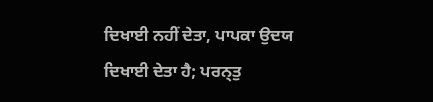ਦਿਖਾਈ ਨਹੀਂ ਦੇਤਾ, ਪਾਪਕਾ ਉਦਯ ਦਿਖਾਈ ਦੇਤਾ ਹੈ; ਪਰਨ੍ਤੁ